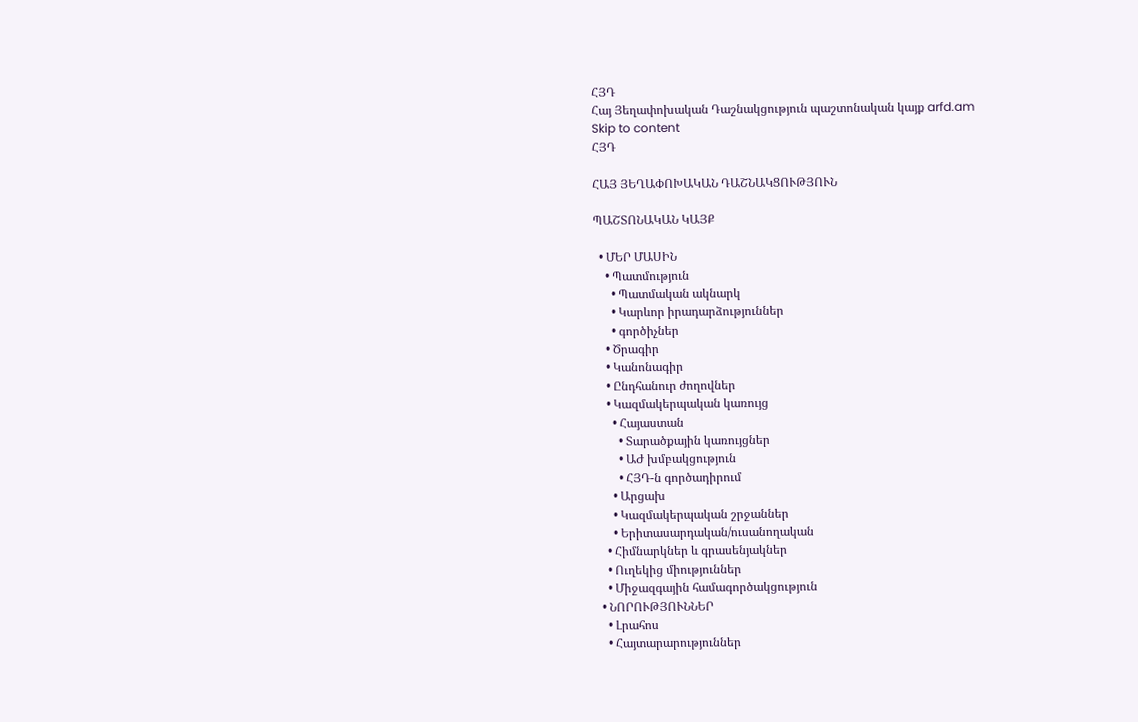ՀՅԴ
Հայ Յեղափոխական Դաշնակցություն պաշտոնական կայք arfd.am
Skip to content
ՀՅԴ

ՀԱՅ ՅԵՂԱՓՈԽԱԿԱՆ ԴԱՇՆԱԿՑՈՒԹՅՈՒՆ

ՊԱՇՏՈՆԱԿԱՆ ԿԱՅՔ

  • ՄԵՐ ՄԱՍԻՆ
    • Պատմություն
      • Պատմական ակնարկ
      • Կարևոր իրադարձություններ
      • գործիչներ
    • Ծրագիր
    • Կանոնագիր
    • Ընդհանուր ժողովներ
    • Կազմակերպական կառույց
      • Հայաստան
        • Տարածքային կառույցներ
        • ԱԺ խմբակցություն
        • ՀՅԴ-ն գործադիրում
      • Արցախ
      • Կազմակերպական շրջաններ
      • Երիտասարդական/ուսանողական
    • Հիմնարկներ և գրասենյակներ
    • Ուղեկից միություններ
    • Միջազգային համագործակցություն
  • ՆՈՐՈՒԹՅՈՒՆՆԵՐ
    • Լրահոս
    • Հայտարարություններ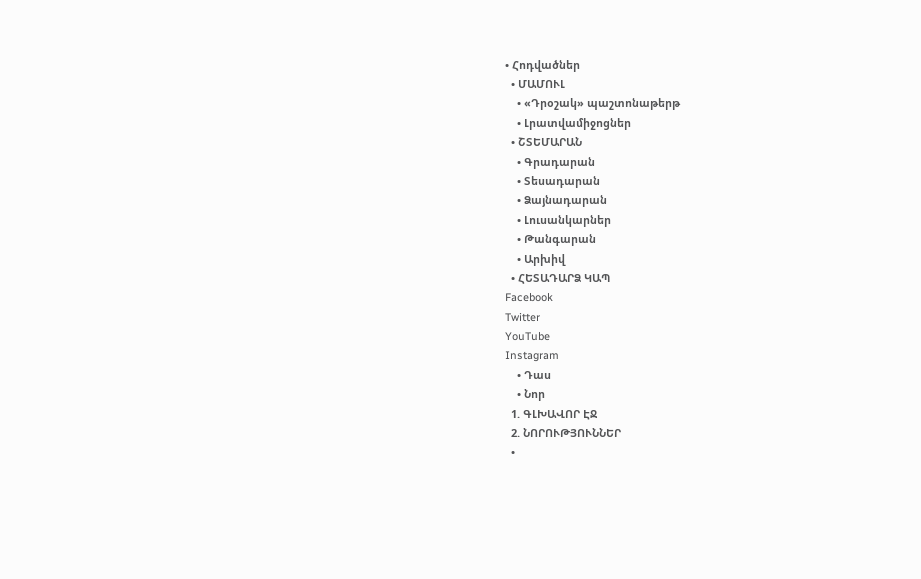• Հոդվածներ
  • ՄԱՄՈՒԼ
    • «Դրօշակ» պաշտոնաթերթ
    • Լրատվամիջոցներ
  • ՇՏԵՄԱՐԱՆ
    • Գրադարան
    • Տեսադարան
    • Ձայնադարան
    • Լուսանկարներ
    • Թանգարան
    • Արխիվ
  • ՀԵՏԱԴԱՐՁ ԿԱՊ
Facebook
Twitter
YouTube
Instagram
    • Դաս
    • Նոր
  1. ԳԼԽԱՎՈՐ ԷՋ
  2. ՆՈՐՈՒԹՅՈՒՆՆԵՐ
  •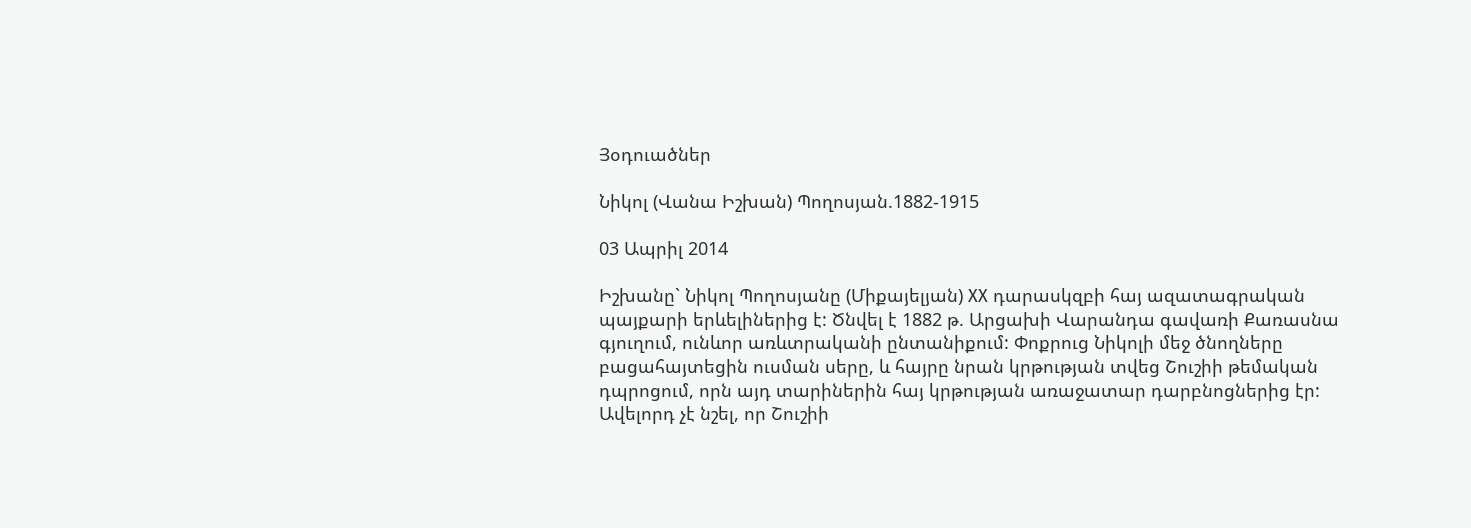Յօդուածներ

Նիկոլ (Վանա Իշխան) Պողոսյան.1882-1915

03 Ապրիլ 2014

Իշխանը` Նիկոլ Պողոսյանը (Միքայելյան) XX դարասկզբի հայ ազատագրական պայքարի երևելիներից է: Ծնվել է 1882 թ. Արցախի Վարանդա գավառի Քառասնա գյուղում, ունևոր առևտրականի ընտանիքում: Փոքրուց Նիկոլի մեջ ծնողները բացահայտեցին ուսման սերը, և հայրը նրան կրթության տվեց Շուշիի թեմական դպրոցում, որն այդ տարիներին հայ կրթության առաջատար դարբնոցներից էր: Ավելորդ չէ նշել, որ Շուշիի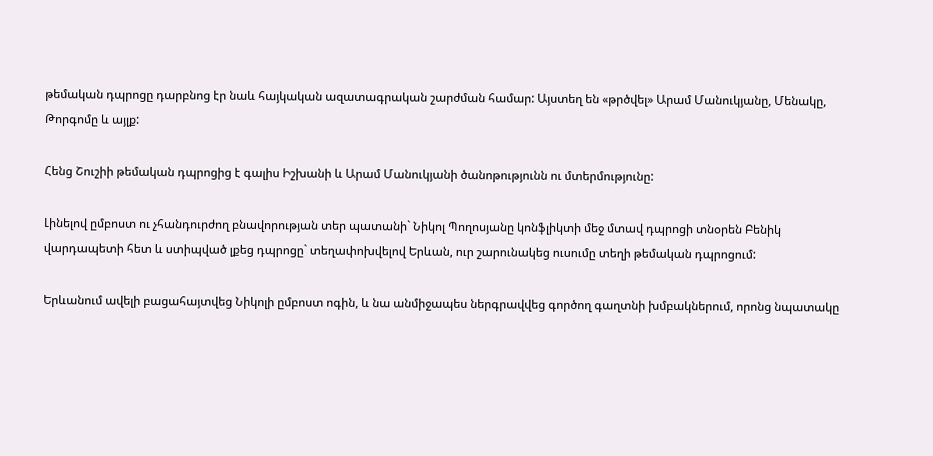թեմական դպրոցը դարբնոց էր նաև հայկական ազատագրական շարժման համար: Այստեղ են «թրծվել» Արամ Մանուկյանը, Մենակը, Թորգոմը և այլք:

Հենց Շուշիի թեմական դպրոցից է գալիս Իշխանի և Արամ Մանուկյանի ծանոթությունն ու մտերմությունը:

Լինելով ըմբոստ ու չհանդուրժող բնավորության տեր պատանի` Նիկոլ Պողոսյանը կոնֆլիկտի մեջ մտավ դպրոցի տնօրեն Բենիկ վարդապետի հետ և ստիպված լքեց դպրոցը` տեղափոխվելով Երևան, ուր շարունակեց ուսումը տեղի թեմական դպրոցում:

Երևանում ավելի բացահայտվեց Նիկոլի ըմբոստ ոգին, և նա անմիջապես ներգրավվեց գործող գաղտնի խմբակներում, որոնց նպատակը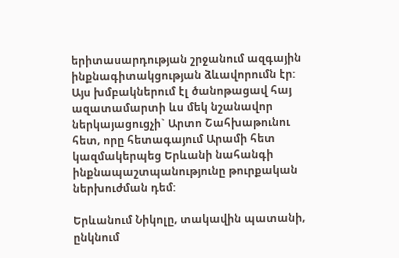երիտասարդության շրջանում ազգային ինքնագիտակցության ձևավորումն էր: Այս խմբակներում էլ ծանոթացավ հայ ազատամարտի ևս մեկ նշանավոր ներկայացուցչի` Արտո Շահխաթունու հետ, որը հետագայում Արամի հետ կազմակերպեց Երևանի նահանգի ինքնապաշտպանությունը թուրքական ներխուժման դեմ:

Երևանում Նիկոլը, տակավին պատանի, ընկնում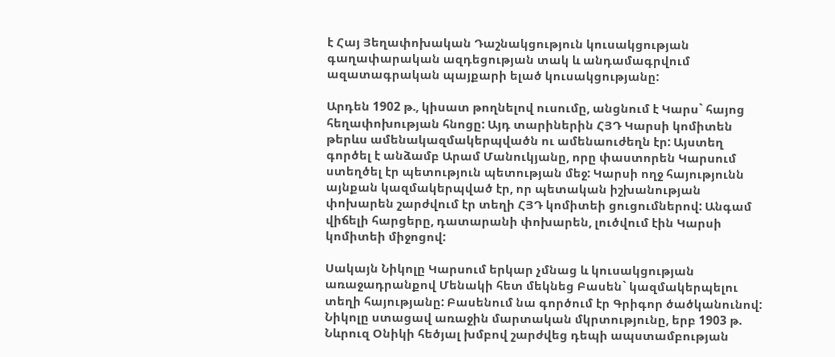է Հայ Յեղափոխական Դաշնակցություն կուսակցության գաղափարական ազդեցության տակ և անդամագրվում ազատագրական պայքարի ելած կուսակցությանը:

Արդեն 1902 թ., կիսատ թողնելով ուսումը, անցնում է Կարս` հայոց հեղափոխության հնոցը: Այդ տարիներին ՀՅԴ Կարսի կոմիտեն թերևս ամենակազմակերպվածն ու ամենաուժեղն էր: Այստեղ գործել է անձամբ Արամ Մանուկյանը, որը փաստորեն Կարսում ստեղծել էր պետություն պետության մեջ: Կարսի ողջ հայությունն այնքան կազմակերպված էր, որ պետական իշխանության փոխարեն շարժվում էր տեղի ՀՅԴ կոմիտեի ցուցումներով: Անգամ վիճելի հարցերը, դատարանի փոխարեն, լուծվում էին Կարսի կոմիտեի միջոցով:

Սակայն Նիկոլը Կարսում երկար չմնաց և կուսակցության առաջադրանքով Մենակի հետ մեկնեց Բասեն` կազմակերպելու տեղի հայությանը: Բասենում նա գործում էր Գրիգոր ծածկանունով:
Նիկոլը ստացավ առաջին մարտական մկրտությունը, երբ 1903 թ. Նևրուզ Օնիկի հեծյալ խմբով շարժվեց դեպի ապստամբության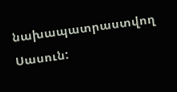նախապատրաստվող Սասուն: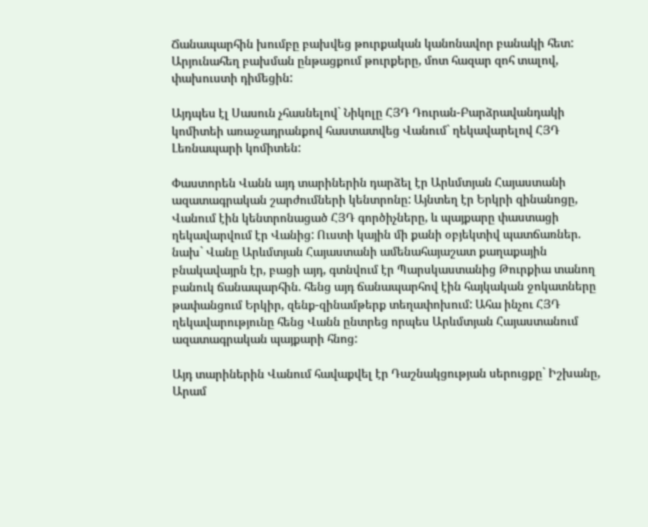Ճանապարհին խումբը բախվեց թուրքական կանոնավոր բանակի հետ: Արյունահեղ բախման ընթացքում թուրքերը, մոտ հազար զոհ տալով, փախուստի դիմեցին:

Այդպես էլ Սասուն չհասնելով` Նիկոլը ՀՅԴ Դուրան-Բարձրավանդակի կոմիտեի առաջադրանքով հաստատվեց Վանում` ղեկավարելով ՀՅԴ Լեռնապարի կոմիտեն:

Փաստորեն Վանն այդ տարիներին դարձել էր Արևմտյան Հայաստանի ազատագրական շարժումների կենտրոնը: Այնտեղ էր Երկրի զինանոցը, Վանում էին կենտրոնացած ՀՅԴ գործիչները, և պայքարը փաստացի ղեկավարվում էր Վանից: Ուստի կային մի քանի օբյեկտիվ պատճառներ. նախ` Վանը Արևմտյան Հայաստանի ամենահայաշատ քաղաքային բնակավայրն էր, բացի այդ, գտնվում էր Պարսկաստանից Թուրքիա տանող բանուկ ճանապարհին. հենց այդ ճանապարհով էին հայկական ջոկատները թափանցում Երկիր, զենք-զինամթերք տեղափոխում: Ահա ինչու ՀՅԴ ղեկավարությունը հենց Վանն ընտրեց որպես Արևմտյան Հայաստանում ազատագրական պայքարի հնոց:

Այդ տարիներին Վանում հավաքվել էր Դաշնակցության սերուցքը` Իշխանը, Արամ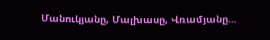Մանուկյանը, Մալխասը, Վռամյանը…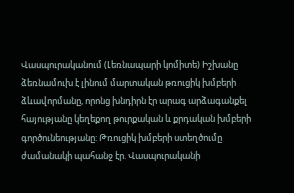Վասպուրականում (Լեռնապարի կոմիտե) Իշխանը ձեռնամուխ է լինում մարտական թռուցիկ խմբերի ձևավորմանը, որոնց խնդիրն էր արագ արձագանքել հայությանը կեղեքող թուրքական և քրդական խմբերի գործունեությանը: Թռուցիկ խմբերի ստեղծումը ժամանակի պահանջ էր. Վասպուրականի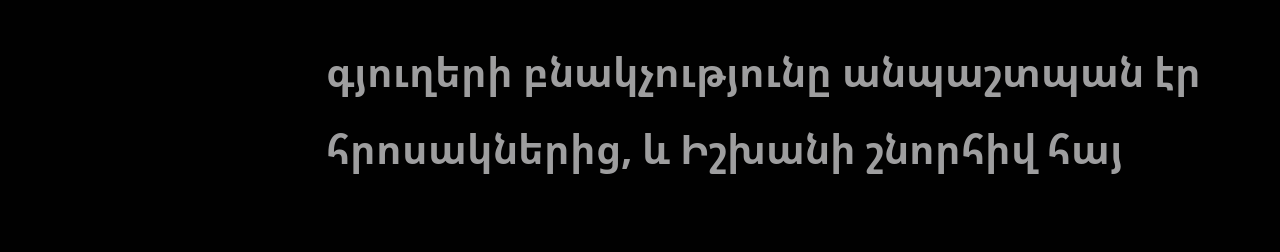գյուղերի բնակչությունը անպաշտպան էր հրոսակներից, և Իշխանի շնորհիվ հայ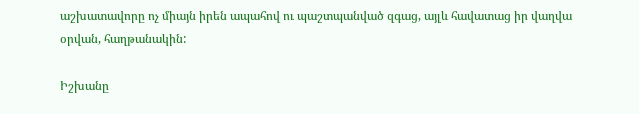աշխատավորը ոչ միայն իրեն ապահով ու պաշտպանված զգաց, այլև հավատաց իր վաղվա օրվան, հաղթանակին:

Իշխանը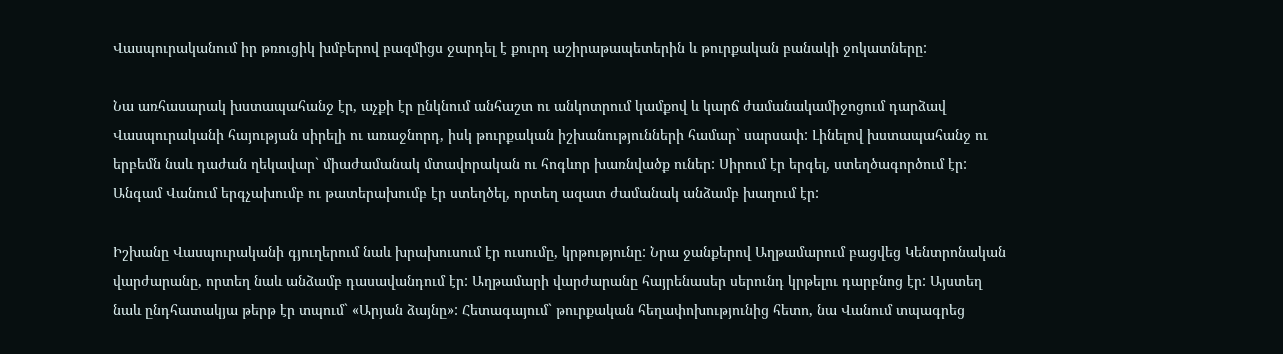Վասպուրականում իր թռուցիկ խմբերով բազմիցս ջարդել է քուրդ աշիրաթապետերին և թուրքական բանակի ջոկատները:

Նա առհասարակ խստապահանջ էր, աչքի էր ընկնում անհաշտ ու անկոտրում կամքով և կարճ ժամանակամիջոցում դարձավ Վասպուրականի հայության սիրելի ու առաջնորդ, իսկ թուրքական իշխանությունների համար` սարսափ: Լինելով խստապահանջ ու երբեմն նաև դաժան ղեկավար` միաժամանակ մտավորական ու հոգևոր խառնվածք ուներ: Սիրում էր երգել, ստեղծագործում էր: Անգամ Վանում երգչախումբ ու թատերախումբ էր ստեղծել, որտեղ ազատ ժամանակ անձամբ խաղում էր:

Իշխանը Վասպուրականի գյուղերում նաև խրախուսում էր ուսումը, կրթությունը: Նրա ջանքերով Աղթամարում բացվեց Կենտրոնական վարժարանը, որտեղ նաև անձամբ դասավանդում էր: Աղթամարի վարժարանը հայրենասեր սերունդ կրթելու դարբնոց էր: Այստեղ նաև ընդհատակյա թերթ էր տպում` «Արյան ձայնը»: Հետագայում` թուրքական հեղափոխությունից հետո, նա Վանում տպագրեց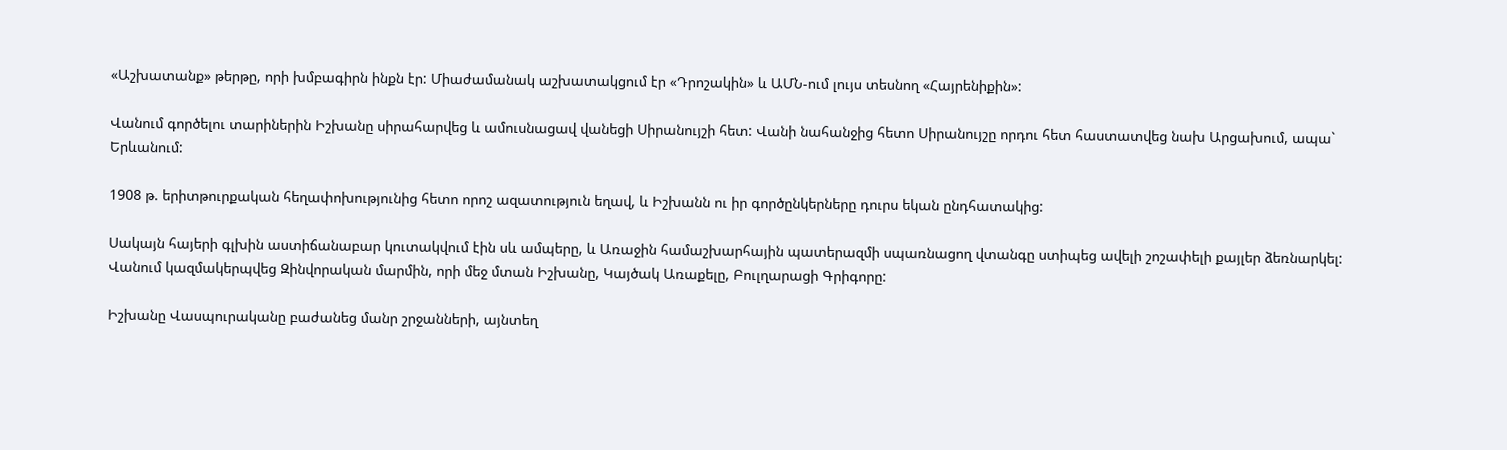«Աշխատանք» թերթը, որի խմբագիրն ինքն էր: Միաժամանակ աշխատակցում էր «Դրոշակին» և ԱՄՆ-ում լույս տեսնող «Հայրենիքին»:

Վանում գործելու տարիներին Իշխանը սիրահարվեց և ամուսնացավ վանեցի Սիրանույշի հետ: Վանի նահանջից հետո Սիրանույշը որդու հետ հաստատվեց նախ Արցախում, ապա` Երևանում:

1908 թ. երիտթուրքական հեղափոխությունից հետո որոշ ազատություն եղավ, և Իշխանն ու իր գործընկերները դուրս եկան ընդհատակից:

Սակայն հայերի գլխին աստիճանաբար կուտակվում էին սև ամպերը, և Առաջին համաշխարհային պատերազմի սպառնացող վտանգը ստիպեց ավելի շոշափելի քայլեր ձեռնարկել: Վանում կազմակերպվեց Զինվորական մարմին, որի մեջ մտան Իշխանը, Կայծակ Առաքելը, Բուլղարացի Գրիգորը:

Իշխանը Վասպուրականը բաժանեց մանր շրջանների, այնտեղ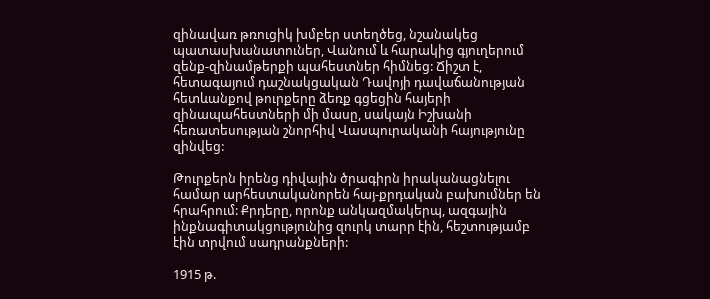զինավառ թռուցիկ խմբեր ստեղծեց, նշանակեց պատասխանատուներ, Վանում և հարակից գյուղերում զենք-զինամթերքի պահեստներ հիմնեց: Ճիշտ է, հետագայում դաշնակցական Դավոյի դավաճանության հետևանքով թուրքերը ձեռք գցեցին հայերի զինապահեստների մի մասը, սակայն Իշխանի հեռատեսության շնորհիվ Վասպուրականի հայությունը զինվեց:

Թուրքերն իրենց դիվային ծրագիրն իրականացնելու համար արհեստականորեն հայ-քրդական բախումներ են հրահրում: Քրդերը, որոնք անկազմակերպ, ազգային ինքնագիտակցությունից զուրկ տարր էին, հեշտությամբ էին տրվում սադրանքների:

1915 թ.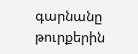գարնանը թուրքերին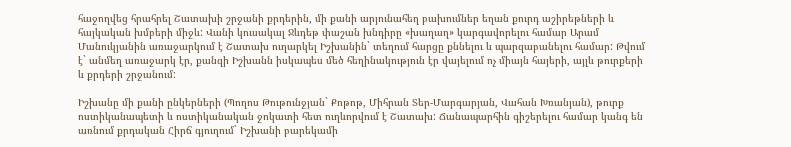հաջողվեց հրահրել Շատախի շրջանի քրդերին, մի քանի արյունահեղ բախումներ եղան քուրդ աշիրեթների և հայկական խմբերի միջև: Վանի կուսակալ Ջևդեթ փաշան խնդիրը «խաղաղ» կարգավորելու համար Արամ Մանուկյանին առաջարկում է Շատախ ուղարկել Իշխանին` տեղում հարցը քննելու և պարզաբանելու համար: Թվում է` անմեղ առաջարկ էր, քանզի Իշխանն իսկապես մեծ հեղինակություն էր վայելում ոչ միայն հայերի, այլև թուրքերի և քրդերի շրջանում:

Իշխանը մի քանի ընկերների (Պողոս Թութունջյան` Քոթոթ, Միհրան Տեր-Մարգարյան, Վահան Խռանյան), թուրք ոստիկանապետի և ոստիկանական ջոկատի հետ ուղևորվում է Շատախ: Ճանապարհին գիշերելու համար կանգ են առնում քրդական Հիրճ գյուղում` Իշխանի բարեկամի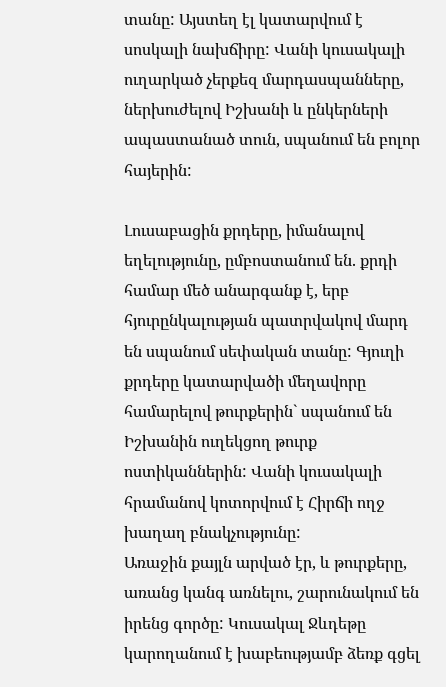տանը: Այստեղ էլ կատարվում է սոսկալի նախճիրը: Վանի կուսակալի ուղարկած չերքեզ մարդասպանները, ներխուժելով Իշխանի և ընկերների ապաստանած տուն, սպանում են բոլոր հայերին:

Լուսաբացին քրդերը, իմանալով եղելությունը, ըմբոստանում են. քրդի համար մեծ անարգանք է, երբ հյուրընկալության պատրվակով մարդ են սպանում սեփական տանը: Գյուղի քրդերը կատարվածի մեղավորը համարելով թուրքերին` սպանում են Իշխանին ուղեկցող թուրք ոստիկաններին: Վանի կուսակալի հրամանով կոտորվում է Հիրճի ողջ խաղաղ բնակչությունը:
Առաջին քայլն արված էր, և թուրքերը, առանց կանգ առնելու, շարունակում են իրենց գործը: Կուսակալ Ջևդեթը կարողանում է խաբեությամբ ձեռք գցել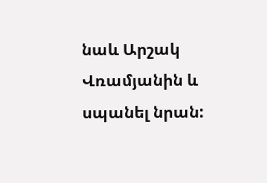նաև Արշակ Վռամյանին և սպանել նրան: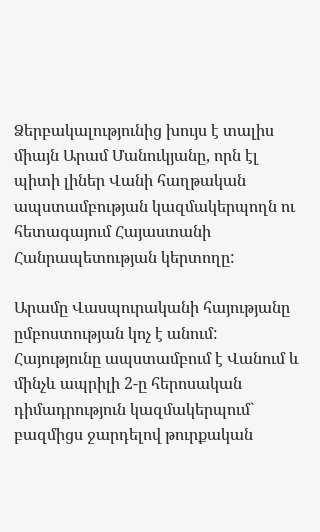Ձերբակալությունից խույս է տալիս միայն Արամ Մանուկյանը, որն էլ պիտի լիներ Վանի հաղթական ապստամբության կազմակերպողն ու հետագայում Հայաստանի Հանրապետության կերտողը:

Արամը Վասպուրականի հայությանը ըմբոստության կոչ է անում: Հայությունը ապստամբում է Վանում և մինչև ապրիլի 2-ը հերոսական դիմադրություն կազմակերպում` բազմիցս ջարդելով թուրքական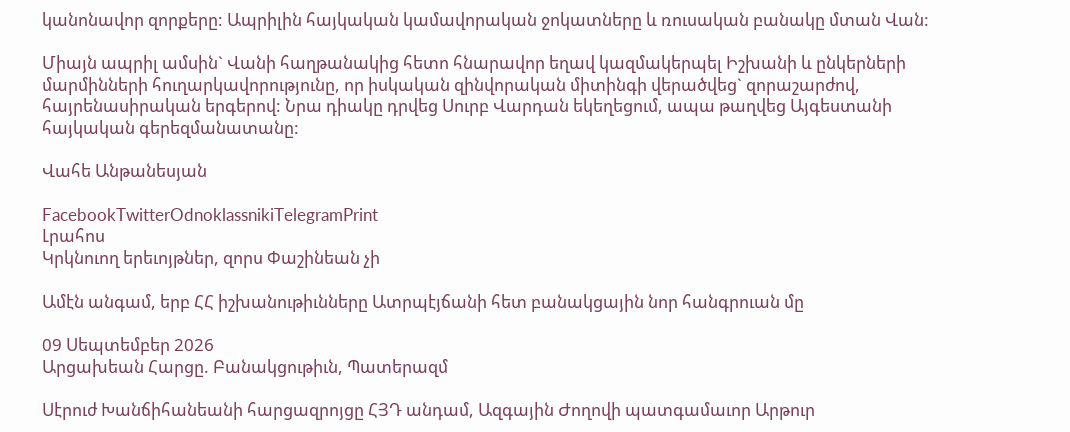կանոնավոր զորքերը: Ապրիլին հայկական կամավորական ջոկատները և ռուսական բանակը մտան Վան:

Միայն ապրիլ ամսին` Վանի հաղթանակից հետո հնարավոր եղավ կազմակերպել Իշխանի և ընկերների մարմինների հուղարկավորությունը, որ իսկական զինվորական միտինգի վերածվեց` զորաշարժով, հայրենասիրական երգերով: Նրա դիակը դրվեց Սուրբ Վարդան եկեղեցում, ապա թաղվեց Այգեստանի հայկական գերեզմանատանը:

Վահե Անթանեսյան

FacebookTwitterOdnoklassnikiTelegramPrint
Լրահոս
Կրկնուող երեւոյթներ, զորս Փաշինեան չի

Ամէն անգամ, երբ ՀՀ իշխանութիւնները Ատրպէյճանի հետ բանակցային նոր հանգրուան մը

09 Սեպտեմբեր 2026
Արցախեան Հարցը. Բանակցութիւն, Պատերազմ

Սէրուժ Խանճիհանեանի հարցազրոյցը ՀՅԴ անդամ, Ազգային Ժողովի պատգամաւոր Արթուր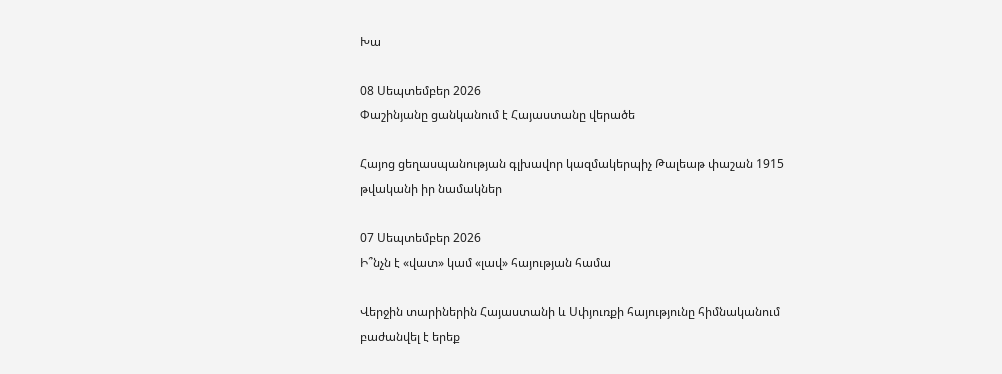Խա

08 Սեպտեմբեր 2026
Փաշինյանը ցանկանում է Հայաստանը վերածե

Հայոց ցեղասպանության գլխավոր կազմակերպիչ Թալեաթ փաշան 1915 թվականի իր նամակներ

07 Սեպտեմբեր 2026
Ի՞նչն է «վատ» կամ «լավ» հայության համա

Վերջին տարիներին Հայաստանի և Սփյուռքի հայությունը հիմնականում բաժանվել է երեք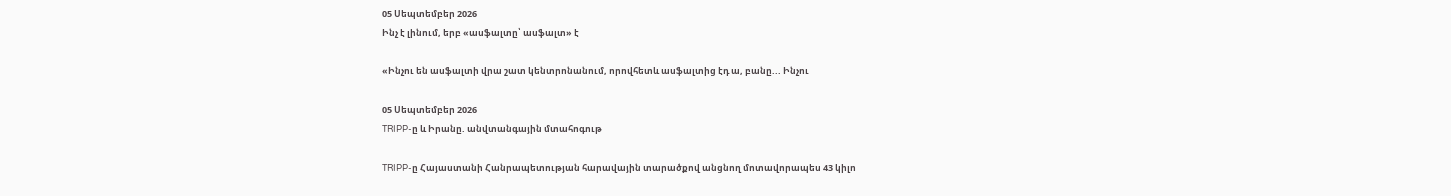05 Սեպտեմբեր 2026
Ինչ է լինում, երբ «ասֆալտը՝ ասֆալտ» է

«Ինչու են ասֆալտի վրա շատ կենտրոնանում, որովհետև ասֆալտից էդ ա, բանը... Ինչու

05 Սեպտեմբեր 2026
TRIPP-ը և Իրանը. անվտանգային մտահոգութ

TRIPP-ը Հայաստանի Հանրապետության հարավային տարածքով անցնող մոտավորապես 43 կիլո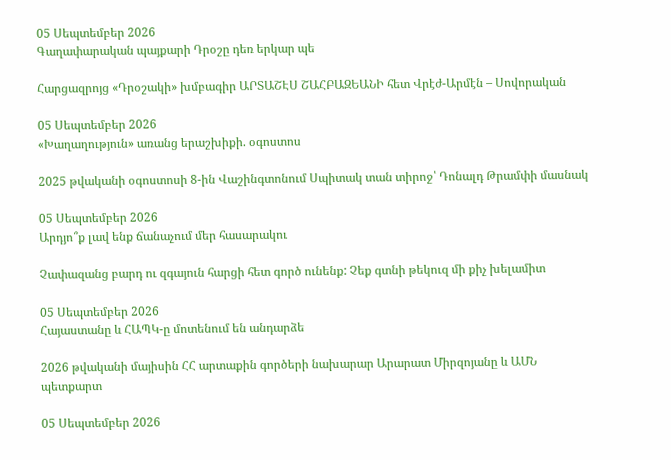05 Սեպտեմբեր 2026
Գաղափարական պայքարի Դրօշը դեռ երկար պե

Հարցազրոյց «Դրօշակի» խմբագիր ԱՐՏԱՇԷՍ ՇԱՀԲԱԶԵԱՆԻ հետ Վրէժ-Արմէն – Սովորական

05 Սեպտեմբեր 2026
«Խաղաղություն» առանց երաշխիքի. օգոստոս

2025 թվականի օգոստոսի 8-ին Վաշինգտոնում Սպիտակ տան տիրոջ՝ Դոնալդ Թրամփի մասնակ

05 Սեպտեմբեր 2026
Արդյո՞ք լավ ենք ճանաչում մեր հասարակու

Չափազանց բարդ ու զգայուն հարցի հետ գործ ունենք: Չեք գտնի թեկուզ մի քիչ խելամիտ

05 Սեպտեմբեր 2026
Հայաստանը և ՀԱՊԿ-ը մոտենում են անդարձե

2026 թվականի մայիսին ՀՀ արտաքին գործերի նախարար Արարատ Միրզոյանը և ԱՄՆ պետքարտ

05 Սեպտեմբեր 2026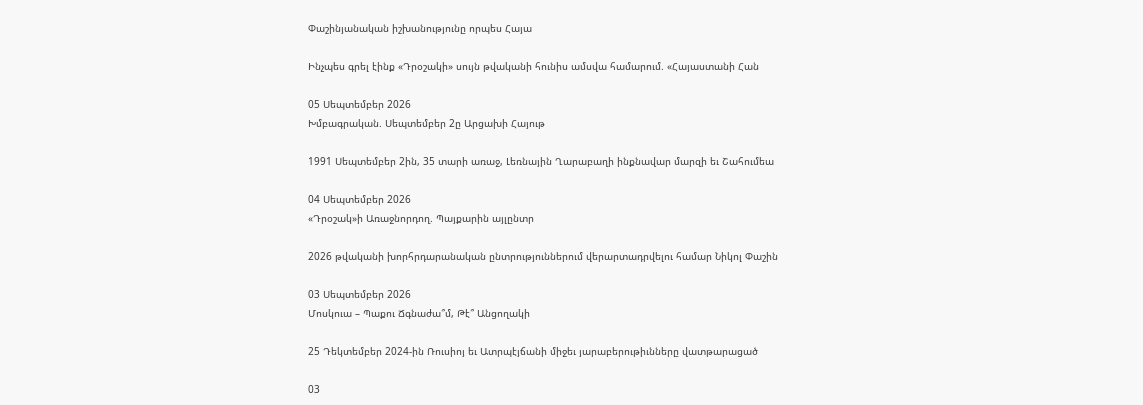Փաշինյանական իշխանությունը որպես Հայա

Ինչպես գրել էինք «Դրօշակի» սույն թվականի հունիս ամսվա համարում. «Հայաստանի Հան

05 Սեպտեմբեր 2026
Խմբագրական. Սեպտեմբեր 2ը Արցախի Հայութ

1991 Սեպտեմբեր 2ին, 35 տարի առաջ, Լեռնային Ղարաբաղի ինքնավար մարզի եւ Շահումեա

04 Սեպտեմբեր 2026
«Դրօշակ»ի Առաջնորդող. Պայքարին այլընտր

2026 թվականի խորհրդարանական ընտրություններում վերարտադրվելու համար Նիկոլ Փաշին

03 Սեպտեմբեր 2026
Մոսկուա – Պաքու Ճգնաժա՞մ, Թէ՞ Անցողակի

25 Դեկտեմբեր 2024-ին Ռուսիոյ եւ Ատրպէյճանի միջեւ յարաբերութիւնները վատթարացած

03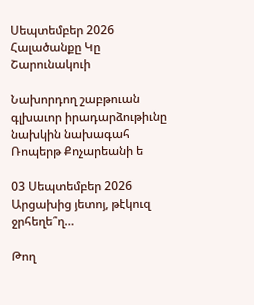Սեպտեմբեր 2026
Հալածանքը Կը Շարունակուի

Նախորդող շաբթուան գլխաւոր իրադարձութիւնը նախկին նախագահ Ռոպերթ Քոչարեանի ե

03 Սեպտեմբեր 2026
Արցախից յետոյ, թէկուզ ջրհեղե՞ղ…

Թող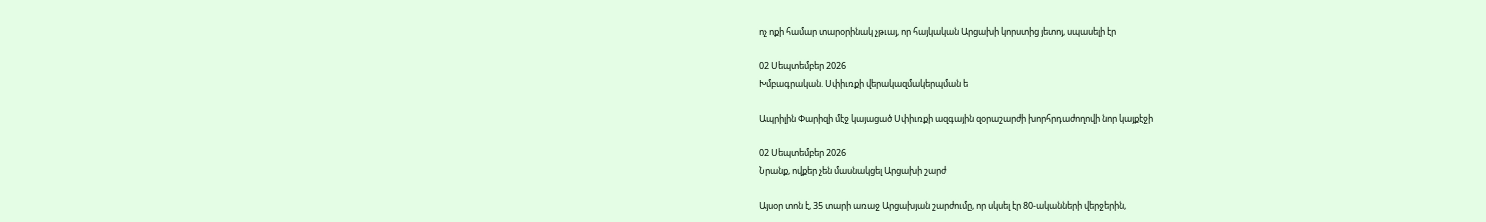ոչ ոքի համար տարօրինակ չթւայ, որ հայկական Արցախի կորստից յետոյ, սպասելի էր

02 Սեպտեմբեր 2026
Խմբագրական. Սփիւռքի վերակազմակերպման ե

Ապրիլին Փարիզի մէջ կայացած Սփիւռքի ազգային զօրաշարժի խորհրդաժողովի նոր կայքէջի

02 Սեպտեմբեր 2026
Նրանք, ովքեր չեն մասնակցել Արցախի շարժ

Այսօր տոն է, 35 տարի առաջ Արցախյան շարժումը, որ սկսել էր 80-ականների վերջերին,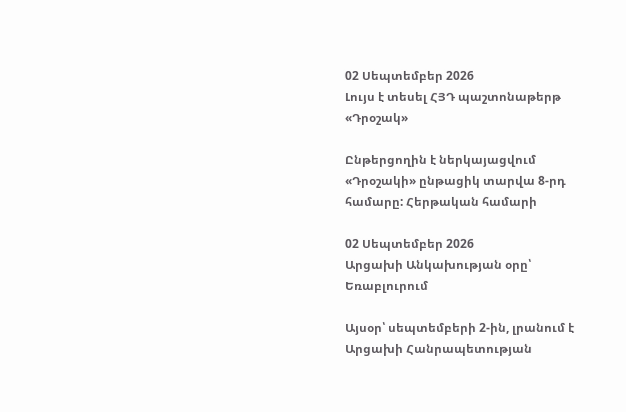02 Սեպտեմբեր 2026
Լույս է տեսել ՀՅԴ պաշտոնաթերթ «Դրօշակ»

Ընթերցողին է ներկայացվում «Դրօշակի» ընթացիկ տարվա 8-րդ համարը: Հերթական համարի

02 Սեպտեմբեր 2026
Արցախի Անկախության օրը՝ Եռաբլուրում

Այսօր՝ սեպտեմբերի 2-ին, լրանում է Արցախի Հանրապետության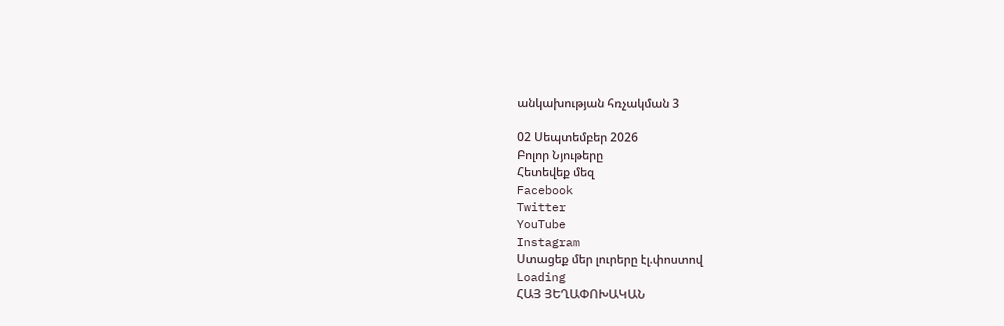անկախության հռչակման 3

02 Սեպտեմբեր 2026
Բոլոր Նյութերը
Հետեվեք մեզ
Facebook
Twitter
YouTube
Instagram
Ստացեք մեր լուրերը էլ.փոստով
Loading
ՀԱՅ ՅԵՂԱՓՈԽԱԿԱՆ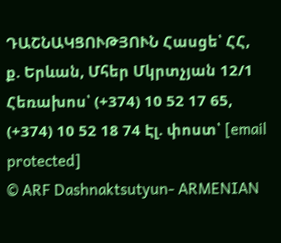ԴԱՇՆԱԿՑՈՒԹՅՈՒՆ Հասցե՝ ՀՀ, ք. Երևան, Մհեր Մկրտչյան 12/1 Հեռախոս՝ (+374) 10 52 17 65, (+374) 10 52 18 74 Էլ. փոստ՝ [email protected]
© ARF Dashnaktsutyun- ARMENIAN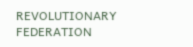REVOLUTIONARY FEDERATION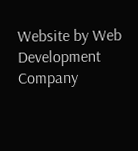Website by Web Development Company